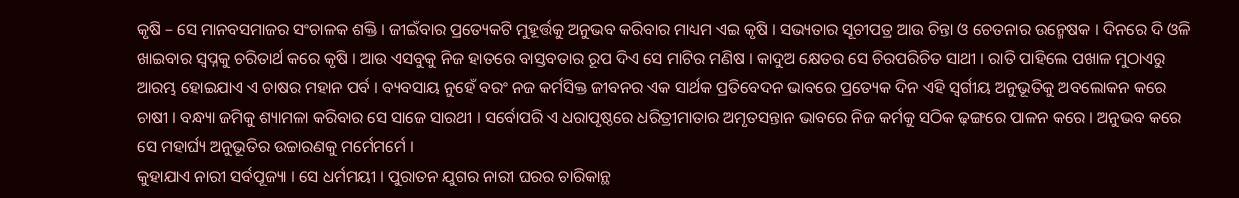କୃଷି – ସେ ମାନବସମାଜର ସଂଚାଳକ ଶକ୍ତି । ଜୀଇଁବାର ପ୍ରତ୍ୟେକଟି ମୁହୂର୍ତ୍ତକୁ ଅନୁଭବ କରିବାର ମାଧ୍ୟମ ଏଇ କୃଷି । ସଭ୍ୟତାର ସୂଚୀପତ୍ର ଆଉ ଚିନ୍ତା ଓ ଚେତନାର ଉନ୍ମେଷକ । ଦିନରେ ଦି ଓଳି ଖାଇବାର ସ୍ୱପ୍ନକୁ ଚରିତାର୍ଥ କରେ କୃଷି । ଆଉ ଏସବୁକୁ ନିଜ ହାତରେ ବାସ୍ତବତାର ରୂପ ଦିଏ ସେ ମାଟିର ମଣିଷ । କାଦୁଅ କ୍ଷେତର ସେ ଚିରପରିଚିତ ସାଥୀ । ରାତି ପାହିଲେ ପଖାଳ ମୁଠାଏରୁ ଆରମ୍ଭ ହୋଇଯାଏ ଏ ଚାଷର ମହାନ ପର୍ବ । ବ୍ୟବସାୟ ନୁହେଁ ବରଂ ନଜ କର୍ମସିକ୍ତ ଜୀବନର ଏକ ସାର୍ଥକ ପ୍ରତିବେଦନ ଭାବରେ ପ୍ରତ୍ୟେକ ଦିନ ଏହି ସ୍ୱର୍ଗୀୟ ଅନୁଭୂତିକୁ ଅବଲୋକନ କରେ ଚାଷୀ । ବନ୍ଧ୍ୟା ଜମିକୁ ଶ୍ୟାମଳା କରିବାର ସେ ସାଜେ ସାରଥୀ । ସର୍ବୋପରି ଏ ଧରାପୃଷ୍ଠରେ ଧରିତ୍ରୀମାତାର ଅମୃତସନ୍ତାନ ଭାବରେ ନିଜ କର୍ମକୁ ସଠିକ ଢ଼ଙ୍ଗରେ ପାଳନ କରେ । ଅନୁଭବ କରେ ସେ ମହାର୍ଘ୍ୟ ଅନୁଭୂତିର ଉଚ୍ଚାରଣକୁ ମର୍ମେମର୍ମେ ।
କୁହାଯାଏ ନାରୀ ସର୍ବପୂଜ୍ୟା । ସେ ଧର୍ମମୟୀ । ପୁରାତନ ଯୁଗର ନାରୀ ଘରର ଚାରିକାନ୍ଥ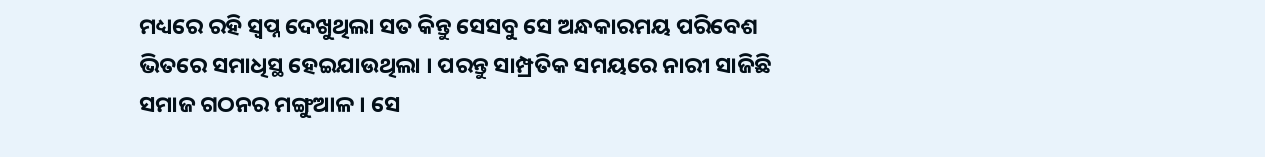ମଧ୍ୟରେ ରହି ସ୍ୱପ୍ନ ଦେଖୁଥିଲା ସତ କିନ୍ତୁ ସେସବୁ ସେ ଅନ୍ଧକାରମୟ ପରିବେଶ ଭିତରେ ସମାଧିସ୍ଥ ହେଇଯାଉଥିଲା । ପରନ୍ତୁ ସାମ୍ପ୍ରତିକ ସମୟରେ ନାରୀ ସାଜିଛି ସମାଜ ଗଠନର ମଙ୍ଗୁଆଳ । ସେ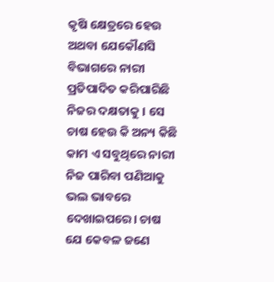କୃଷି କ୍ଷେତ୍ରରେ ହେଉ ଅଥବା ଯେକୌଣସି ବିଭାଗରେ ନାରୀ ପ୍ରତିପାଦିତ କରିପାରିଛି ନିଜର ଦକ୍ଷତାକୁ । ସେ ଚାଷ ହେଉ କି ଅନ୍ୟ କିଛି କାମ ଏ ସବୁଥିରେ ନାରୀ ନିଜ ପାରିବା ପଣିଆକୁ ଭଲ ଭାବରେ ଦେଖାଇପରେ। ଚାଷ ଯେ କେବଳ ଜଣେ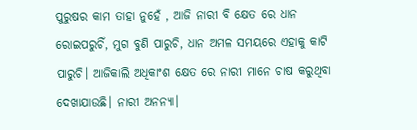ପୁରୁଷର କାମ ତାହା ନୁହେଁ , ଆଜି ନାରୀ ବି କ୍ଷେତ ରେ ଧାନ ରୋଇପରୁଚିଁ, ମୁଗ ବୁଣି ପାରୁଚି, ଧାନ ଅମଳ ସମୟରେ ଏହାକୁ କାଟି ପାରୁଚି। ଆଜିକାଲି ଅଧିକାଂଶ କ୍ଷେତ ରେ ନାରୀ ମାନେ ଚାଷ କରୁଥିବା ଦେଖାଯାଉଛି। ନାରୀ ଅନନ୍ୟା।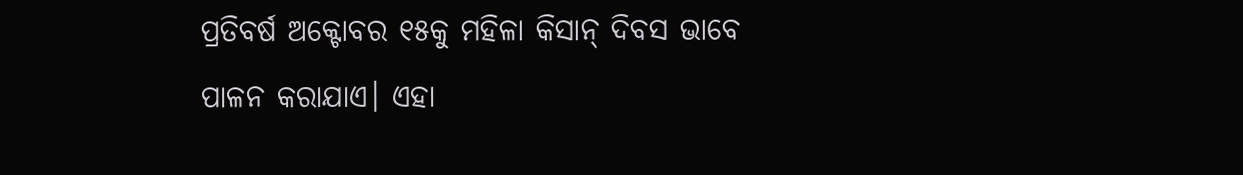ପ୍ରତିବର୍ଷ ଅକ୍ଟୋବର ୧୫କୁ ମହିଳା କିସାନ୍ ଦିବସ ଭାବେ ପାଳନ କରାଯାଏ। ଏହା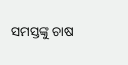ସମସ୍ତଙ୍କୁ ଚାଷ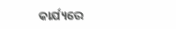କାର୍ଯ୍ୟରେ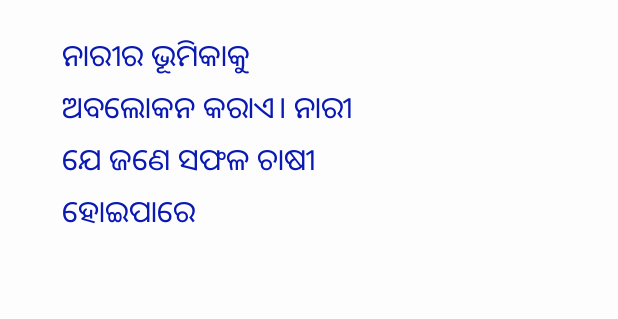ନାରୀର ଭୂମିକାକୁ ଅବଲୋକନ କରାଏ। ନାରୀ ଯେ ଜଣେ ସଫଳ ଚାଷୀ ହୋଇପାରେ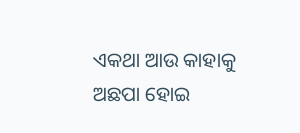ଏକଥା ଆଉ କାହାକୁ ଅଛପା ହୋଇ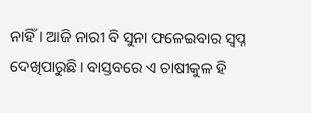ନାହିଁ। ଆଜି ନାରୀ ବି ସୁନା ଫଳେଇବାର ସ୍ବପ୍ନ ଦେଖିପାରୁଛି। ବାସ୍ତବରେ ଏ ଚାଷୀକୁଳ ହି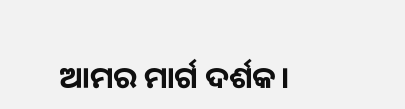ଆମର ମାର୍ଗ ଦର୍ଶକ।